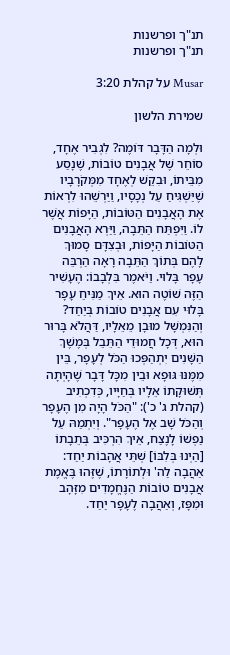תנ"ך ופרשנות
תנ"ך ופרשנות

Musar על קהלת 3:20

שמירת הלשון

וּלְמָה הַדָּבָר דּוֹמֶה? לִגְבִיר אֶחָד, סוֹחֵר שֶׁל אֲבָנִים טוֹבוֹת, שֶׁנָסַע מִבֵּיתוֹ, וּבִקֵשׁ לְאֶחָד מִמְּקֹרָבָיו שֶׁיַּשְׁגִּיחַ עַל נְכָסָיו, וַיַּרְשֵׁהוּ לִרְאוֹת אֶת הָאֲבָנִים הַטּוֹבוֹת, הַיָּפוֹת אֲשֶׁר לוֹ. וַיִּפְתַּח הַתֵּבָה, וַיַּרְא הָאֲבָנִים הַטּוֹבוֹת הַיָּפוֹת, וּבְצִדָּם סָמוּךְ לָהֶם בְּתוֹךְ הַתֵּבָה רָאָה הַרְבֵּה עָפָר בָּלוּי. וַיֹּאמֶר בִּלְבָבוֹ: הֶעָשִׁיר הַזֶּה שׁוֹטֶה הוּא. אֵיךְ מַנִּיחַ עָפָר בָּלוּי עִם אֲבָנִים טוֹבוֹת בְּיַחַד? וְהַנִּמְשָׁל מוּבָן מֵאֵלָיו, דַּהֲלֹא בָּרוּר הוּא, דְּכָל חֲמוּדֵי הַתֵּבֵל בְּמֶשֶׁךְ הַשָּׁנִים יִתְהַפְּכוּ הַכֹּל לְעָפָר, בֵּין מִמֶּנּוּ גּוּפָא וּבֵין מִכָּל דָּבָר שֶׁהָיְתָה תְּשׁוּקָתוֹ אֵלָיו בְּחַיָּיו, כְּדִכְתִיב (קהלת ג' כ'): "הַכֹּל הָיָה מִן הֶעָפָר וְהַכֹּל שָׁב אֶל הֶעָפָר". וְיִתְמַהּ עַל נַפְשׁוֹ לָנֶצַח, אֵיךְ הִרְכִּיב בְּתֵבָתוֹ [הַיְנוּ בְּלִבּוֹ] שְׁתֵּי אֲהָבוֹת יַחַד: אַהֲבָה לַה' וּלְתוֹרָתוֹ, שֶׁזֶּהוּ בֶּאֱמֶת אֲבָנִים טוֹבוֹת הַנֶּחֱמָדִים מִזָּהָב וּמִפָּז, וְאַהֲבָה לֶעָפָר יַחַד.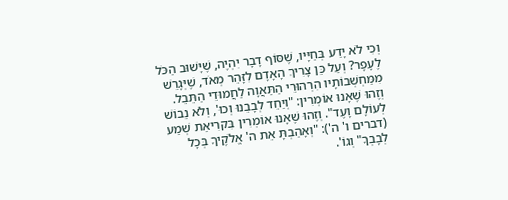וְכִי לֹא יָדַע בְּחַיָּיו, שֶׁסּוֹף דָבָר יִהְיֶה, שֶׁיָּשׁוּב הַכֹּל לֶעָפָר? וְעַל כֵּן צָרִיךְ הָאָדָם לִזָּהֵר מְאֹד, שֶׁיְּגָרֵשׁ מִמַּחְשְׁבוֹתָיו הִרְהוּרֵי הַתַּאֲוָה לַחֲמוּדֵי הַתֵּבֵל. וְזֶהוּ שֶׁאָנוּ אוֹמְרִין: "וְיַחֵד לְבָבֵנוּ וְכוּ', וְלֹא נֵבוֹשׁ לְעוֹלָם וָעֶד". וְזֶהוּ שֶׁאָנוּ אוֹמְרִין בִּקרִיאַת שְׁמַע (דברים ו' ה'): "וְאָהַבְתָּ אֵת ה' אֱלֹקֶיךָ בְּכָל לְבָבְךָ" וְגוֹ'.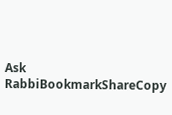Ask RabbiBookmarkShareCopy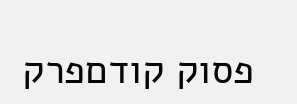פסוק קודםפרק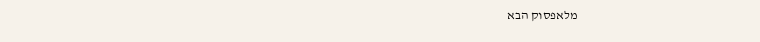מלאפסוק הבא